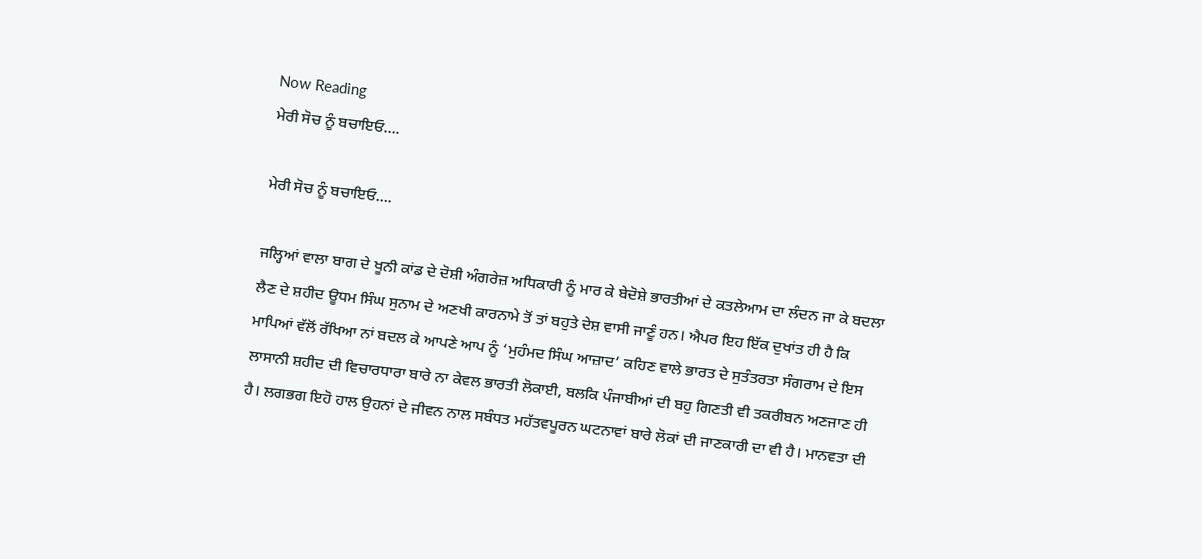Now Reading
ਮੇਰੀ ਸੋਚ ਨੂੰ ਬਚਾਇਓ….

ਮੇਰੀ ਸੋਚ ਨੂੰ ਬਚਾਇਓ….

ਜਲ੍ਹਿਆਂ ਵਾਲਾ ਬਾਗ ਦੇ ਖੂਨੀ ਕਾਂਡ ਦੇ ਦੋਸ਼ੀ ਅੰਗਰੇਜ਼ ਅਧਿਕਾਰੀ ਨੂੰ ਮਾਰ ਕੇ ਬੇਦੋਸ਼ੇ ਭਾਰਤੀਆਂ ਦੇ ਕਤਲੇਆਮ ਦਾ ਲੰਦਨ ਜਾ ਕੇ ਬਦਲਾ ਲੈਣ ਦੇ ਸ਼ਹੀਦ ਊਧਮ ਸਿੰਘ ਸੁਨਾਮ ਦੇ ਅਣਖੀ ਕਾਰਨਾਮੇ ਤੋਂ ਤਾਂ ਬਹੁਤੇ ਦੇਸ਼ ਵਾਸੀ ਜਾਣੂੰ ਹਨ। ਐਪਰ ਇਹ ਇੱਕ ਦੁਖਾਂਤ ਹੀ ਹੈ ਕਿ ਮਾਪਿਆਂ ਵੱਲੋਂ ਰੱਖਿਆ ਨਾਂ ਬਦਲ ਕੇ ਆਪਣੇ ਆਪ ਨੂੰ ‘ਮੁਹੰਮਦ ਸਿੰਘ ਆਜ਼ਾਦ’ ਕਹਿਣ ਵਾਲੇ ਭਾਰਤ ਦੇ ਸੁਤੰਤਰਤਾ ਸੰਗਰਾਮ ਦੇ ਇਸ ਲਾਸਾਨੀ ਸ਼ਹੀਦ ਦੀ ਵਿਚਾਰਧਾਰਾ ਬਾਰੇ ਨਾ ਕੇਵਲ ਭਾਰਤੀ ਲੋਕਾਈ, ਬਲਕਿ ਪੰਜਾਬੀਆਂ ਦੀ ਬਹੁ ਗਿਣਤੀ ਵੀ ਤਕਰੀਬਨ ਅਣਜਾਣ ਹੀ ਹੈ। ਲਗਭਗ ਇਹੋ ਹਾਲ ਉਹਨਾਂ ਦੇ ਜੀਵਨ ਨਾਲ ਸਬੰਧਤ ਮਹੱਤਵਪੂਰਨ ਘਟਨਾਵਾਂ ਬਾਰੇ ਲੋਕਾਂ ਦੀ ਜਾਣਕਾਰੀ ਦਾ ਵੀ ਹੈ। ਮਾਨਵਤਾ ਦੀ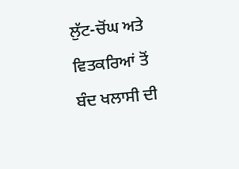ਲੁੱਟ-ਚੋਂਘ ਅਤੇ ਵਿਤਕਰਿਆਂ ਤੋਂ ਬੰਦ ਖਲਾਸੀ ਦੀ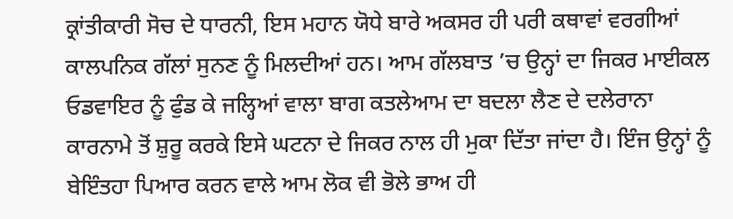ਕ੍ਰਾਂਤੀਕਾਰੀ ਸੋਚ ਦੇ ਧਾਰਨੀ, ਇਸ ਮਹਾਨ ਯੋਧੇ ਬਾਰੇ ਅਕਸਰ ਹੀ ਪਰੀ ਕਥਾਵਾਂ ਵਰਗੀਆਂ ਕਾਲਪਨਿਕ ਗੱਲਾਂ ਸੁਨਣ ਨੂੰ ਮਿਲਦੀਆਂ ਹਨ। ਆਮ ਗੱਲਬਾਤ ’ਚ ਉਨ੍ਹਾਂ ਦਾ ਜਿਕਰ ਮਾਈਕਲ ਓਡਵਾਇਰ ਨੂੰ ਫੁੰਡ ਕੇ ਜਲ੍ਹਿਆਂ ਵਾਲਾ ਬਾਗ ਕਤਲੇਆਮ ਦਾ ਬਦਲਾ ਲੈਣ ਦੇ ਦਲੇਰਾਨਾ ਕਾਰਨਾਮੇ ਤੋਂ ਸ਼ੁਰੂ ਕਰਕੇ ਇਸੇ ਘਟਨਾ ਦੇ ਜਿਕਰ ਨਾਲ ਹੀ ਮੁਕਾ ਦਿੱਤਾ ਜਾਂਦਾ ਹੈ। ਇੰਜ ਉਨ੍ਹਾਂ ਨੂੰ ਬੇਇੰਤਹਾ ਪਿਆਰ ਕਰਨ ਵਾਲੇ ਆਮ ਲੋਕ ਵੀ ਭੋਲੇ ਭਾਅ ਹੀ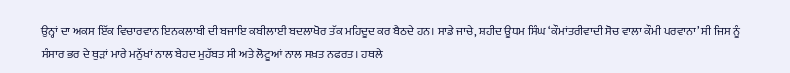ਉਨ੍ਹਾਂ ਦਾ ਅਕਸ ਇੱਕ ਵਿਚਾਰਵਾਨ ਇਨਕਲਾਬੀ ਦੀ ਬਜਾਇ ਕਬੀਲਾਈ ਬਦਲਾਖੋਰ ਤੱਕ ਮਹਿਦੂਦ ਕਰ ਬੈਠਦੇ ਹਨ। ਸਾਡੇ ਜਾਚੇ, ਸ਼ਹੀਦ ਊਧਮ ਸਿੰਘ ‘ਕੌਮਾਂਤਰੀਵਾਦੀ ਸੋਚ ਵਾਲਾ ਕੌਮੀ ਪਰਵਾਨਾ’ ਸੀ ਜਿਸ ਨੂੰ ਸੰਸਾਰ ਭਰ ਦੇ ਥੁੜਾਂ ਮਾਰੇ ਮਨੁੱਖਾਂ ਨਾਲ ਬੇਹਦ ਮੁਹੱਬਤ ਸੀ ਅਤੇ ਲੋਟੂਆਂ ਨਾਲ ਸਖ਼ਤ ਨਫਰਤ। ਹਥਲੇ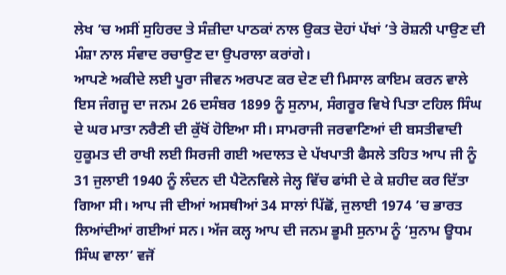ਲੇਖ ’ਚ ਅਸੀਂ ਸੁਹਿਰਦ ਤੇ ਸੰਜ਼ੀਦਾ ਪਾਠਕਾਂ ਨਾਲ ਉਕਤ ਦੋਹਾਂ ਪੱਖਾਂ ’ਤੇ ਰੋਸ਼ਨੀ ਪਾਉਣ ਦੀ ਮੰਸ਼ਾ ਨਾਲ ਸੰਵਾਦ ਰਚਾਉਣ ਦਾ ਉਪਰਾਲਾ ਕਰਾਂਗੇ।
ਆਪਣੇ ਅਕੀਦੇ ਲਈ ਪੂਰਾ ਜੀਵਨ ਅਰਪਣ ਕਰ ਦੇਣ ਦੀ ਮਿਸਾਲ ਕਾਇਮ ਕਰਨ ਵਾਲੇ ਇਸ ਜੰਗਜੂ ਦਾ ਜਨਮ 26 ਦਸੰਬਰ 1899 ਨੂੰ ਸੁਨਾਮ, ਸੰਗਰੂਰ ਵਿਖੇ ਪਿਤਾ ਟਹਿਲ ਸਿੰਘ ਦੇ ਘਰ ਮਾਤਾ ਨਰੈਣੀ ਦੀ ਕੁੱਖੋਂ ਹੋਇਆ ਸੀ। ਸਾਮਰਾਜੀ ਜਰਵਾਣਿਆਂ ਦੀ ਬਸਤੀਵਾਦੀ ਹੁਕੂਮਤ ਦੀ ਰਾਖੀ ਲਈ ਸਿਰਜੀ ਗਈ ਅਦਾਲਤ ਦੇ ਪੱਖਪਾਤੀ ਫੈਸਲੇ ਤਹਿਤ ਆਪ ਜੀ ਨੂੰ 31 ਜੁਲਾਈ 1940 ਨੂੰ ਲੰਦਨ ਦੀ ਪੈਟੋਨਵਿਲੇ ਜੇਲ੍ਹ ਵਿੱਚ ਫਾਂਸੀ ਦੇ ਕੇ ਸ਼ਹੀਦ ਕਰ ਦਿੱਤਾ ਗਿਆ ਸੀ। ਆਪ ਜੀ ਦੀਆਂ ਅਸਥੀਆਂ 34 ਸਾਲਾਂ ਪਿੱਛੋਂ, ਜੁਲਾਈ 1974 ’ਚ ਭਾਰਤ ਲਿਆਂਦੀਆਂ ਗਈਆਂ ਸਨ। ਅੱਜ ਕਲ੍ਹ ਆਪ ਦੀ ਜਨਮ ਭੂਮੀ ਸੁਨਾਮ ਨੂੰ ‘ਸੁਨਾਮ ਊਧਮ ਸਿੰਘ ਵਾਲਾ’ ਵਜੋਂ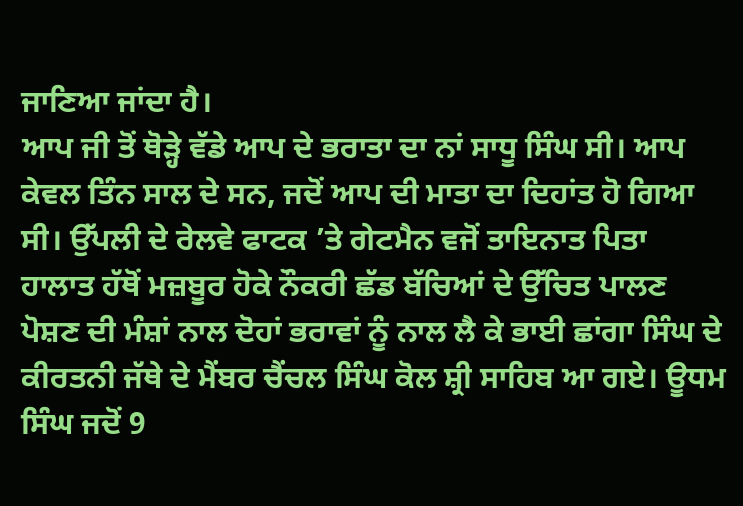ਜਾਣਿਆ ਜਾਂਦਾ ਹੈ।
ਆਪ ਜੀ ਤੋਂ ਥੋੜ੍ਹੇ ਵੱਡੇ ਆਪ ਦੇ ਭਰਾਤਾ ਦਾ ਨਾਂ ਸਾਧੂ ਸਿੰਘ ਸੀ। ਆਪ ਕੇਵਲ ਤਿੰਨ ਸਾਲ ਦੇ ਸਨ, ਜਦੋਂ ਆਪ ਦੀ ਮਾਤਾ ਦਾ ਦਿਹਾਂਤ ਹੋ ਗਿਆ ਸੀ। ਉੱਪਲੀ ਦੇ ਰੇਲਵੇ ਫਾਟਕ ’ਤੇ ਗੇਟਮੈਨ ਵਜੋਂ ਤਾਇਨਾਤ ਪਿਤਾ ਹਾਲਾਤ ਹੱਥੋਂ ਮਜ਼ਬੂਰ ਹੋਕੇ ਨੌਕਰੀ ਛੱਡ ਬੱਚਿਆਂ ਦੇ ਉੱਚਿਤ ਪਾਲਣ ਪੋਸ਼ਣ ਦੀ ਮੰਸ਼ਾਂ ਨਾਲ ਦੋਹਾਂ ਭਰਾਵਾਂ ਨੂੰ ਨਾਲ ਲੈ ਕੇ ਭਾਈ ਛਾਂਗਾ ਸਿੰਘ ਦੇ ਕੀਰਤਨੀ ਜੱਥੇ ਦੇ ਮੈਂਬਰ ਚੈਂਚਲ ਸਿੰਘ ਕੋਲ ਸ਼੍ਰੀ ਸਾਹਿਬ ਆ ਗਏ। ਊਧਮ ਸਿੰਘ ਜਦੋਂ 9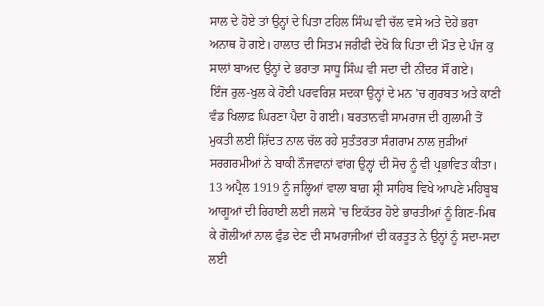ਸਾਲ ਦੇ ਹੋਏ ਤਾਂ ਉਨ੍ਹਾਂ ਦੇ ਪਿਤਾ ਟਹਿਲ ਸਿੰਘ ਵੀ ਚੱਲ ਵਸੇ ਅਤੇ ਦੋਹੇਂ ਭਰਾ ਅਨਾਥ ਹੋ ਗਏ। ਹਾਲਾਤ ਦੀ ਸਿਤਮ ਜਰੀਫੀ ਦੇਖੋ ਕਿ ਪਿਤਾ ਦੀ ਮੌਤ ਦੇ ਪੰਜ ਕੁ ਸਾਲਾਂ ਬਾਅਦ ਉਨ੍ਹਾਂ ਦੇ ਭਰਾਤਾ ਸਾਧੂ ਸਿੰਘ ਵੀ ਸਦਾ ਦੀ ਨੀਂਦਰ ਸੌਂ ਗਏ।
ਇੰਜ ਰੁਲ-ਖੁਲ ਕੇ ਹੋਈ ਪਰਵਰਿਸ਼ ਸਦਕਾ ਉਨ੍ਹਾਂ ਦੇ ਮਨ ’ਚ ਗੁਰਬਤ ਅਤੇ ਕਾਣੀ ਵੰਡ ਖਿਲਾਫ਼ ਘਿਰਣਾ ਪੈਦਾ ਹੋ ਗਈ। ਬਰਤਾਨਵੀ ਸਾਮਰਾਜ ਦੀ ਗੁਲਾਮੀ ਤੋਂ ਮੁਕਤੀ ਲਈ ਸ਼ਿੱਦਤ ਨਾਲ ਚੱਲ ਰਹੇ ਸੁਤੰਤਰਤਾ ਸੰਗਰਾਮ ਨਾਲ ਜੁੜੀਆਂ ਸਰਗਰਮੀਆਂ ਨੇ ਬਾਕੀ ਨੌਜਵਾਨਾਂ ਵਾਂਗ ਉਨ੍ਹਾਂ ਦੀ ਸੋਚ ਨੂੰ ਵੀ ਪ੍ਰਭਾਵਿਤ ਕੀਤਾ।
13 ਅਪ੍ਰੈਲ 1919 ਨੂੰ ਜਲ੍ਹਿਆਂ ਵਾਲਾ ਬਾਗ਼ ਸ਼੍ਰੀ ਸਾਹਿਬ ਵਿਖੇ ਆਪਣੇ ਮਹਿਬੂਬ ਆਗੂਆਂ ਦੀ ਰਿਹਾਈ ਲਈ ਜਲਸੇ ’ਚ ਇਕੱਤਰ ਹੋਏ ਭਾਰਤੀਆਂ ਨੂੰ ਗਿਣ-ਮਿਥ ਕੇ ਗੋਲੀਆਂ ਨਾਲ ਫੁੰਡ ਦੇਣ ਦੀ ਸਾਮਰਾਜੀਆਂ ਦੀ ਕਰਤੂਤ ਨੇ ਉਨ੍ਹਾਂ ਨੂੰ ਸਦਾ-ਸਦਾ ਲਈ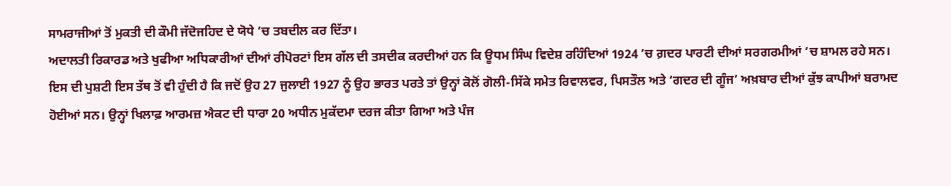ਸਾਮਰਾਜੀਆਂ ਤੋਂ ਮੁਕਤੀ ਦੀ ਕੌਮੀ ਜੱਦੋਜਹਿਦ ਦੇ ਯੋਧੇ ’ਚ ਤਬਦੀਲ ਕਰ ਦਿੱਤਾ।
ਅਦਾਲਤੀ ਰਿਕਾਰਡ ਅਤੇ ਖੁਫੀਆ ਅਧਿਕਾਰੀਆਂ ਦੀਆਂ ਰੀਪੋਰਟਾਂ ਇਸ ਗੱਲ ਦੀ ਤਸਦੀਕ ਕਰਦੀਆਂ ਹਨ ਕਿ ਊਧਮ ਸਿੰਘ ਵਿਦੇਸ਼ ਰਹਿੰਦਿਆਂ 1924 ’ਚ ਗ਼ਦਰ ਪਾਰਟੀ ਦੀਆਂ ਸਰਗਰਮੀਆਂ ’ਚ ਸ਼ਾਮਲ ਰਹੇ ਸਨ।
ਇਸ ਦੀ ਪੁਸ਼ਟੀ ਇਸ ਤੱਥ ਤੋਂ ਵੀ ਹੁੰਦੀ ਹੈ ਕਿ ਜਦੋਂ ਉਹ 27 ਜੁਲਾਈ 1927 ਨੂੰ ਉਹ ਭਾਰਤ ਪਰਤੇ ਤਾਂ ਉਨ੍ਹਾਂ ਕੋਲੋਂ ਗੋਲੀ-ਸਿੱਕੇ ਸਮੇਤ ਰਿਵਾਲਵਰ, ਪਿਸਤੌਲ ਅਤੇ ‘ਗਦਰ ਦੀ ਗੂੰਜ’ ਅਖ਼ਬਾਰ ਦੀਆਂ ਕੁੱਝ ਕਾਪੀਆਂ ਬਰਾਮਦ ਹੋਈਆਂ ਸਨ। ਉਨ੍ਹਾਂ ਖਿਲਾਫ਼ ਆਰਮਜ਼ ਐਕਟ ਦੀ ਧਾਰਾ 20 ਅਧੀਨ ਮੁਕੱਦਮਾ ਦਰਜ ਕੀਤਾ ਗਿਆ ਅਤੇ ਪੰਜ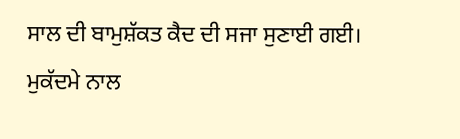ਸਾਲ ਦੀ ਬਾਮੁਸ਼ੱਕਤ ਕੈਦ ਦੀ ਸਜਾ ਸੁਣਾਈ ਗਈ। ਮੁਕੱਦਮੇ ਨਾਲ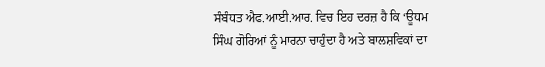ਸੰਬੰਧਤ ਐਫ.ਆਈ.ਆਰ. ਵਿਚ ਇਹ ਦਰਜ਼ ਹੈ ਕਿ ‘ਊਧਮ ਸਿੰਘ ਗੋਰਿਆਂ ਨੂੰ ਮਾਰਨਾ ਚਾਹੁੰਦਾ ਹੈ ਅਤੇ ਬਾਲਸ਼ਵਿਕਾਂ ਦਾ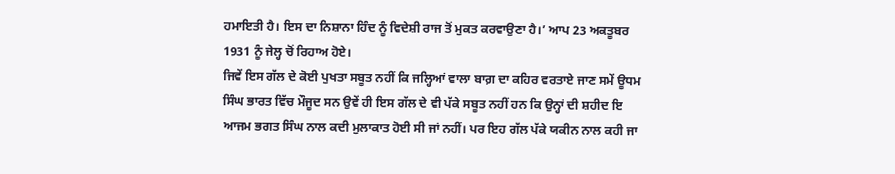ਹਮਾਇਤੀ ਹੈ। ਇਸ ਦਾ ਨਿਸ਼ਾਨਾ ਹਿੰਦ ਨੂੰ ਵਿਦੇਸ਼ੀ ਰਾਜ ਤੋਂ ਮੁਕਤ ਕਰਵਾਉਣਾ ਹੈ।’ ਆਪ 23 ਅਕਤੂਬਰ 1931 ਨੂੰ ਜੇਲ੍ਹ ਚੋਂ ਰਿਹਾਅ ਹੋਏ।
ਜਿਵੇਂ ਇਸ ਗੱਲ ਦੇ ਕੋਈ ਪੁਖਤਾ ਸਬੂਤ ਨਹੀਂ ਕਿ ਜਲ੍ਹਿਆਂ ਵਾਲਾ ਬਾਗ਼ ਦਾ ਕਹਿਰ ਵਰਤਾਏ ਜਾਣ ਸਮੇਂ ਊਧਮ ਸਿੰਘ ਭਾਰਤ ਵਿੱਚ ਮੌਜੂਦ ਸਨ ਉਵੇਂ ਹੀ ਇਸ ਗੱਲ ਦੇ ਵੀ ਪੱਕੇ ਸਬੂਤ ਨਹੀਂ ਹਨ ਕਿ ਉਨ੍ਹਾਂ ਦੀ ਸ਼ਹੀਦ ਇ ਆਜਮ ਭਗਤ ਸਿੰਘ ਨਾਲ ਕਦੀ ਮੁਲਾਕਾਤ ਹੋਈ ਸੀ ਜਾਂ ਨਹੀਂ। ਪਰ ਇਹ ਗੱਲ ਪੱਕੇ ਯਕੀਨ ਨਾਲ ਕਹੀ ਜਾ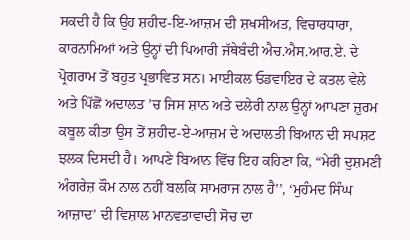ਸਕਦੀ ਹੈ ਕਿ ਉਹ ਸ਼ਹੀਦ-ਇ-ਆਜ਼ਮ ਦੀ ਸ਼ਖਸੀਅਤ, ਵਿਚਾਰਧਾਰਾ, ਕਾਰਨਾਮਿਆਂ ਅਤੇ ਉਨ੍ਹਾਂ ਦੀ ਪਿਆਰੀ ਜੱਥੇਬੰਦੀ ਐਚ.ਐਸ.ਆਰ.ਏ. ਦੇ ਪ੍ਰੋਗਰਾਮ ਤੋਂ ਬਹੁਤ ਪ੍ਰਭਾਵਿਤ ਸਨ। ਮਾਈਕਲ ਓਡਵਾਇਰ ਦੇ ਕਤਲ ਵੇਲੇ ਅਤੇ ਪਿੱਛੋਂ ਅਦਾਲਤ ’ਚ ਜਿਸ ਸ਼ਾਨ ਅਤੇ ਦਲੇਰੀ ਨਾਲ ਉਨ੍ਹਾਂ ਆਪਣਾ ਜ਼ੁਰਮ ਕਬੂਲ ਕੀਤਾ ਉਸ ਤੋਂ ਸ਼ਹੀਦ-ਏ-ਆਜ਼ਮ ਦੇ ਅਦਾਲਤੀ ਬਿਆਨ ਦੀ ਸਪਸ਼ਟ ਝਲਕ ਦਿਸਦੀ ਹੈ। ਆਪਣੇ ਬਿਆਨ ਵਿੱਚ ਇਹ ਕਹਿਣਾ ਕਿ, “ਮੇਰੀ ਦੁਸ਼ਮਣੀ ਅੰਗਰੇਜ਼ ਕੌਮ ਨਾਲ ਨਹੀਂ ਬਲਕਿ ਸਾਮਰਾਜ ਨਾਲ ਹੈ’’, ‘ਮੁਹੰਮਦ ਸਿੰਘ ਆਜ਼ਾਦ’ ਦੀ ਵਿਸ਼ਾਲ ਮਾਨਵਤਾਵਾਦੀ ਸੋਚ ਦਾ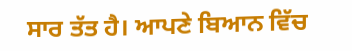ਸਾਰ ਤੱਤ ਹੈ। ਆਪਣੇ ਬਿਆਨ ਵਿੱਚ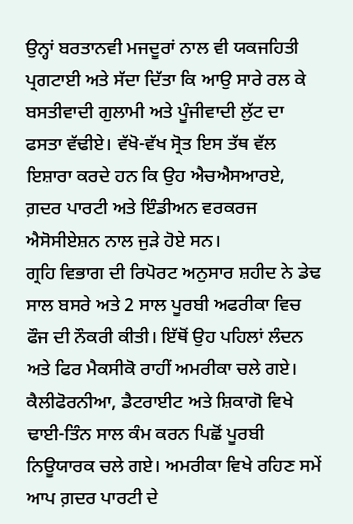ਉਨ੍ਹਾਂ ਬਰਤਾਨਵੀ ਮਜਦੂਰਾਂ ਨਾਲ ਵੀ ਯਕਜਹਿਤੀ ਪ੍ਰਗਟਾਈ ਅਤੇ ਸੱਦਾ ਦਿੱਤਾ ਕਿ ਆਉ ਸਾਰੇ ਰਲ ਕੇ ਬਸਤੀਵਾਦੀ ਗੁਲਾਮੀ ਅਤੇ ਪੂੰਜੀਵਾਦੀ ਲੁੱਟ ਦਾ ਫਸਤਾ ਵੱਢੀਏ। ਵੱਖੋ-ਵੱਖ ਸ੍ਰੋਤ ਇਸ ਤੱਥ ਵੱਲ ਇਸ਼ਾਰਾ ਕਰਦੇ ਹਨ ਕਿ ਉਹ ਐਚਐਸਆਰਏ, ਗ਼ਦਰ ਪਾਰਟੀ ਅਤੇ ਇੰਡੀਅਨ ਵਰਕਰਜ ਐਸੋਸੀਏਸ਼ਨ ਨਾਲ ਜੁੜੇ ਹੋਏ ਸਨ।
ਗ੍ਰਹਿ ਵਿਭਾਗ ਦੀ ਰਿਪੋਰਟ ਅਨੁਸਾਰ ਸ਼ਹੀਦ ਨੇ ਡੇਢ ਸਾਲ ਬਸਰੇ ਅਤੇ 2 ਸਾਲ ਪੂਰਬੀ ਅਫਰੀਕਾ ਵਿਚ ਫੌਜ ਦੀ ਨੌਕਰੀ ਕੀਤੀ। ਇੱਥੋਂ ਉਹ ਪਹਿਲਾਂ ਲੰਦਨ ਅਤੇ ਫਿਰ ਮੈਕਸੀਕੋ ਰਾਹੀਂ ਅਮਰੀਕਾ ਚਲੇ ਗਏ। ਕੈਲੀਫੋਰਨੀਆ, ਡੈਟਰਾਈਟ ਅਤੇ ਸ਼ਿਕਾਗੋ ਵਿਖੇ ਢਾਈ-ਤਿੰਨ ਸਾਲ ਕੰਮ ਕਰਨ ਪਿਛੋਂ ਪੂਰਬੀ ਨਿਊਯਾਰਕ ਚਲੇ ਗਏ। ਅਮਰੀਕਾ ਵਿਖੇ ਰਹਿਣ ਸਮੇਂ ਆਪ ਗ਼ਦਰ ਪਾਰਟੀ ਦੇ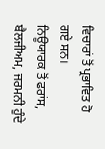ਵਿਚਾਰਾਂ ਤੋਂ ਪ੍ਰਭਾਵਿਤ ਹੋ ਗਏ ਸਨ।
ਨਿਊਯਾਰਕ ਤੋਂ ਫਰਾਂਸ, ਬੈਲਜੀਅਮ, ਜਰਮਨੀ ਹੁੰਦੇ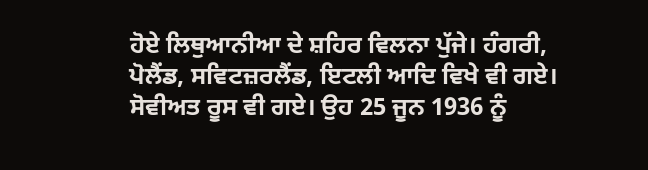ਹੋਏ ਲਿਥੁਆਨੀਆ ਦੇ ਸ਼ਹਿਰ ਵਿਲਨਾ ਪੁੱਜੇ। ਹੰਗਰੀ, ਪੋਲੈਂਡ, ਸਵਿਟਜ਼ਰਲੈਂਡ, ਇਟਲੀ ਆਦਿ ਵਿਖੇ ਵੀ ਗਏ। ਸੋਵੀਅਤ ਰੂਸ ਵੀ ਗਏ। ਉਹ 25 ਜੂਨ 1936 ਨੂੰ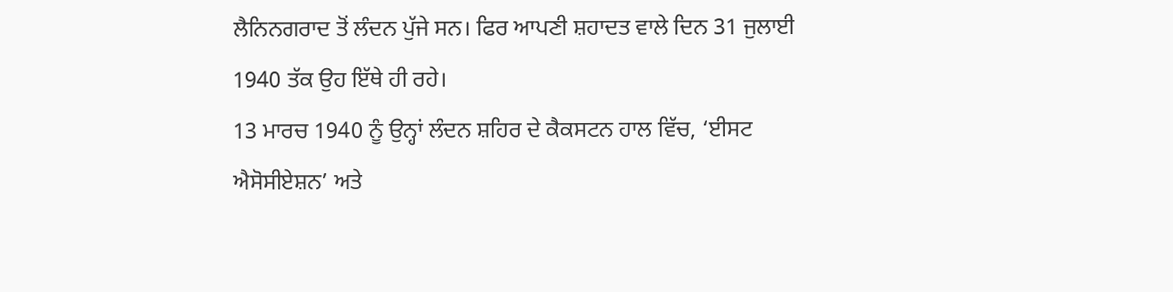ਲੈਨਿਨਗਰਾਦ ਤੋਂ ਲੰਦਨ ਪੁੱਜੇ ਸਨ। ਫਿਰ ਆਪਣੀ ਸ਼ਹਾਦਤ ਵਾਲੇ ਦਿਨ 31 ਜੁਲਾਈ 1940 ਤੱਕ ਉਹ ਇੱਥੇ ਹੀ ਰਹੇ।
13 ਮਾਰਚ 1940 ਨੂੰ ਉਨ੍ਹਾਂ ਲੰਦਨ ਸ਼ਹਿਰ ਦੇ ਕੈਕਸਟਨ ਹਾਲ ਵਿੱਚ, ‘ਈਸਟ ਐਸੋਸੀਏਸ਼ਨ’ ਅਤੇ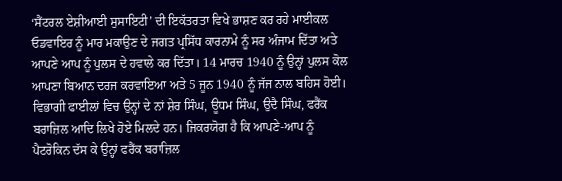‘ਸੈਂਟਰਲ ਏਸ਼ੀਆਈ ਸੁਸਾਇਟੀ’ ਦੀ ਇਕੱਤਰਤਾ ਵਿਖੇ ਭਾਸ਼ਣ ਕਰ ਰਹੇ ਮਾਈਕਲ ਓਡਵਾਇਰ ਨੂੰ ਮਾਰ ਮਕਾਉਣ ਦੇ ਜਗਤ ਪ੍ਰਸਿੱਧ ਕਾਰਨਾਮੇ ਨੂੰ ਸਰ ਅੰਜਾਮ ਦਿੱਤਾ ਅਤੇ ਆਪਣੇ ਆਪ ਨੂੰ ਪੁਲਸ ਦੇ ਹਵਾਲੇ ਕਰ ਦਿੱਤਾ। 14 ਮਾਰਚ 1940 ਨੂੰ ਉਨ੍ਹਾਂ ਪੁਲਸ ਕੋਲ ਆਪਣਾ ਬਿਆਨ ਦਰਜ ਕਰਵਾਇਆ ਅਤੇ 5 ਜੂਨ 1940 ਨੂੰ ਜੱਜ ਨਾਲ ਬਹਿਸ ਹੋਈ।
ਵਿਭਾਗੀ ਫਾਈਲਾਂ ਵਿਚ ਉਨ੍ਹਾਂ ਦੇ ਨਾਂ ਸ਼ੇਰ ਸਿੰਘ, ਊਧਮ ਸਿੰਘ, ਉਦੈ ਸਿੰਘ, ਫਰੈਂਕ ਬਰਾਜ਼ਿਲ ਆਦਿ ਲਿਖੇ ਹੋਏ ਮਿਲਦੇ ਹਨ। ਜਿਕਰਯੋਗ ਹੈ ਕਿ ਆਪਣੇ-ਆਪ ਨੂੰ ਪੈਟਰੋਕਿਨ ਦੱਸ ਕੇ ਉਨ੍ਹਾਂ ਫਰੈਂਕ ਬਰਾਜ਼ਿਲ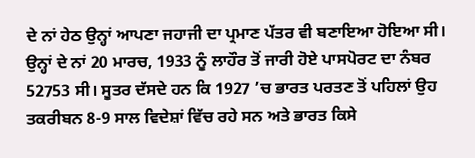ਦੇ ਨਾਂ ਹੇਠ ਉਨ੍ਹਾਂ ਆਪਣਾ ਜਹਾਜੀ ਦਾ ਪ੍ਰਮਾਣ ਪੱਤਰ ਵੀ ਬਣਾਇਆ ਹੋਇਆ ਸੀ। ਉਨ੍ਹਾਂ ਦੇ ਨਾਂ 20 ਮਾਰਚ, 1933 ਨੂੰ ਲਾਹੌਰ ਤੋਂ ਜਾਰੀ ਹੋਏ ਪਾਸਪੋਰਟ ਦਾ ਨੰਬਰ 52753 ਸੀ। ਸੂਤਰ ਦੱਸਦੇ ਹਨ ਕਿ 1927 ’ਚ ਭਾਰਤ ਪਰਤਣ ਤੋਂ ਪਹਿਲਾਂ ਉਹ ਤਕਰੀਬਨ 8-9 ਸਾਲ ਵਿਦੇਸ਼ਾਂ ਵਿੱਚ ਰਹੇ ਸਨ ਅਤੇ ਭਾਰਤ ਕਿਸੇ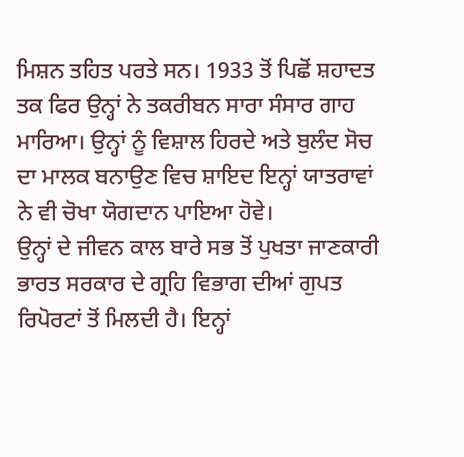ਮਿਸ਼ਨ ਤਹਿਤ ਪਰਤੇ ਸਨ। 1933 ਤੋਂ ਪਿਛੋਂ ਸ਼ਹਾਦਤ ਤਕ ਫਿਰ ਉਨ੍ਹਾਂ ਨੇ ਤਕਰੀਬਨ ਸਾਰਾ ਸੰਸਾਰ ਗਾਹ ਮਾਰਿਆ। ਉਨ੍ਹਾਂ ਨੂੰ ਵਿਸ਼ਾਲ ਹਿਰਦੇ ਅਤੇ ਬੁਲੰਦ ਸੋਚ ਦਾ ਮਾਲਕ ਬਨਾਉਣ ਵਿਚ ਸ਼ਾਇਦ ਇਨ੍ਹਾਂ ਯਾਤਰਾਵਾਂ ਨੇ ਵੀ ਚੋਖਾ ਯੋਗਦਾਨ ਪਾਇਆ ਹੋਵੇ।
ਉਨ੍ਹਾਂ ਦੇ ਜੀਵਨ ਕਾਲ ਬਾਰੇ ਸਭ ਤੋਂ ਪੁਖਤਾ ਜਾਣਕਾਰੀ ਭਾਰਤ ਸਰਕਾਰ ਦੇ ਗ੍ਰਹਿ ਵਿਭਾਗ ਦੀਆਂ ਗੁਪਤ ਰਿਪੋਰਟਾਂ ਤੋਂ ਮਿਲਦੀ ਹੈ। ਇਨ੍ਹਾਂ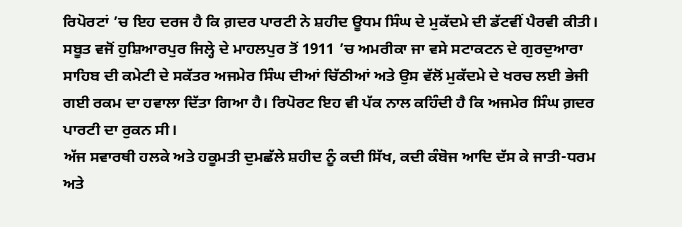ਰਿਪੋਰਟਾਂ ’ਚ ਇਹ ਦਰਜ ਹੈ ਕਿ ਗ਼ਦਰ ਪਾਰਟੀ ਨੇ ਸ਼ਹੀਦ ਊਧਮ ਸਿੰਘ ਦੇ ਮੁਕੱਦਮੇ ਦੀ ਡੱਟਵੀਂ ਪੈਰਵੀ ਕੀਤੀ। ਸਬੂਤ ਵਜੋਂ ਹੁਸ਼ਿਆਰਪੁਰ ਜਿਲ੍ਹੇ ਦੇ ਮਾਹਲਪੁਰ ਤੋਂ 1911 ’ਚ ਅਮਰੀਕਾ ਜਾ ਵਸੇ ਸਟਾਕਟਨ ਦੇ ਗੁਰਦੁਆਰਾ ਸਾਹਿਬ ਦੀ ਕਮੇਟੀ ਦੇ ਸਕੱਤਰ ਅਜਮੇਰ ਸਿੰਘ ਦੀਆਂ ਚਿੱਠੀਆਂ ਅਤੇ ਉਸ ਵੱਲੋਂ ਮੁਕੱਦਮੇ ਦੇ ਖਰਚ ਲਈ ਭੇਜੀ ਗਈ ਰਕਮ ਦਾ ਹਵਾਲਾ ਦਿੱਤਾ ਗਿਆ ਹੈ। ਰਿਪੋਰਟ ਇਹ ਵੀ ਪੱਕ ਨਾਲ ਕਹਿੰਦੀ ਹੈ ਕਿ ਅਜਮੇਰ ਸਿੰਘ ਗ਼ਦਰ ਪਾਰਟੀ ਦਾ ਰੁਕਨ ਸੀ।
ਅੱਜ ਸਵਾਰਥੀ ਹਲਕੇ ਅਤੇ ਹਕੂਮਤੀ ਦੁਮਛੱਲੇ ਸ਼ਹੀਦ ਨੂੰ ਕਦੀ ਸਿੱਖ, ਕਦੀ ਕੰਬੋਜ ਆਦਿ ਦੱਸ ਕੇ ਜਾਤੀ-ਧਰਮ ਅਤੇ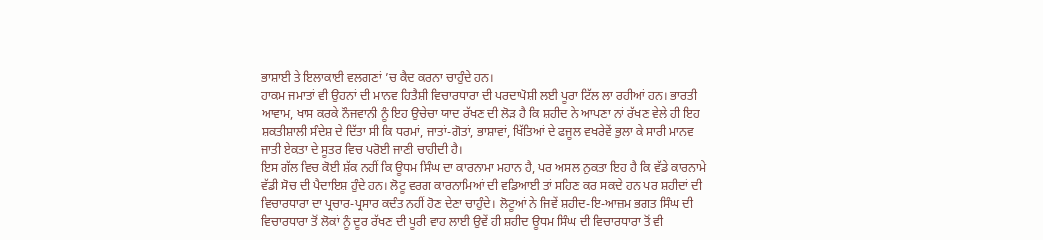ਭਾਸ਼ਾਈ ਤੇ ਇਲਾਕਾਈ ਵਲਗਣਾਂ ’ਚ ਕੈਦ ਕਰਨਾ ਚਾਹੁੰਦੇ ਹਨ।
ਹਾਕਮ ਜਮਾਤਾਂ ਵੀ ਉਹਨਾਂ ਦੀ ਮਾਨਵ ਹਿਤੈਸ਼ੀ ਵਿਚਾਰਧਾਰਾ ਦੀ ਪਰਦਾਪੋਸ਼ੀ ਲਈ ਪੂਰਾ ਟਿੱਲ ਲਾ ਰਹੀਆਂ ਹਨ। ਭਾਰਤੀ ਆਵਾਮ, ਖਾਸ ਕਰਕੇ ਨੌਜਵਾਨੀ ਨੂੰ ਇਹ ਉਚੇਚਾ ਯਾਦ ਰੱਖਣ ਦੀ ਲੋੜ ਹੈ ਕਿ ਸ਼ਹੀਦ ਨੇ ਆਪਣਾ ਨਾਂ ਰੱਖਣ ਵੇਲੇ ਹੀ ਇਹ ਸ਼ਕਤੀਸ਼ਾਲੀ ਸੰਦੇਸ਼ ਦੇ ਦਿੱਤਾ ਸੀ ਕਿ ਧਰਮਾਂ, ਜਾਤਾਂ-ਗੋਤਾਂ, ਭਾਸ਼ਾਵਾਂ, ਖਿੱਤਿਆਂ ਦੇ ਫਜੂਲ ਵਖਰੇਵੇਂ ਭੁਲਾ ਕੇ ਸਾਰੀ ਮਾਨਵ ਜਾਤੀ ਏਕਤਾ ਦੇ ਸੂਤਰ ਵਿਚ ਪਰੋਈ ਜਾਣੀ ਚਾਹੀਦੀ ਹੈ।
ਇਸ ਗੱਲ ਵਿਚ ਕੋਈ ਸ਼ੱਕ ਨਹੀਂ ਕਿ ਊਧਮ ਸਿੰਘ ਦਾ ਕਾਰਨਾਮਾ ਮਹਾਨ ਹੈ, ਪਰ ਅਸਲ ਨੁਕਤਾ ਇਹ ਹੈ ਕਿ ਵੱਡੇ ਕਾਰਨਾਮੇ ਵੱਡੀ ਸੋਚ ਦੀ ਪੈਦਾਇਸ਼ ਹੁੰਦੇ ਹਨ। ਲੋਟੂ ਵਰਗ ਕਾਰਨਾਮਿਆਂ ਦੀ ਵਡਿਆਈ ਤਾਂ ਸਹਿਣ ਕਰ ਸਕਦੇ ਹਨ ਪਰ ਸ਼ਹੀਦਾਂ ਦੀ ਵਿਚਾਰਧਾਰਾ ਦਾ ਪ੍ਰਚਾਰ-ਪ੍ਰਸਾਰ ਕਦੰਤ ਨਹੀਂ ਹੋਣ ਦੇਣਾ ਚਾਹੁੰਦੇ। ਲੋਟੂਆਂ ਨੇ ਜਿਵੇਂ ਸ਼ਹੀਦ-ਇ-ਆਜ਼ਮ ਭਗਤ ਸਿੰਘ ਦੀ ਵਿਚਾਰਧਾਰਾ ਤੋਂ ਲੋਕਾਂ ਨੂੰ ਦੂਰ ਰੱਖਣ ਦੀ ਪੂਰੀ ਵਾਹ ਲਾਈ ਉਵੇਂ ਹੀ ਸ਼ਹੀਦ ਊਧਮ ਸਿੰਘ ਦੀ ਵਿਚਾਰਧਾਰਾ ਤੋਂ ਵੀ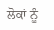ਲੋਕਾਂ ਨੂੰ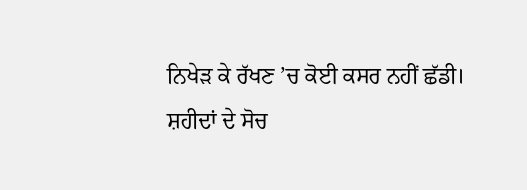ਨਿਖੇੜ ਕੇ ਰੱਖਣ ’ਚ ਕੋਈ ਕਸਰ ਨਹੀਂ ਛੱਡੀ।
ਸ਼ਹੀਦਾਂ ਦੇ ਸੋਚ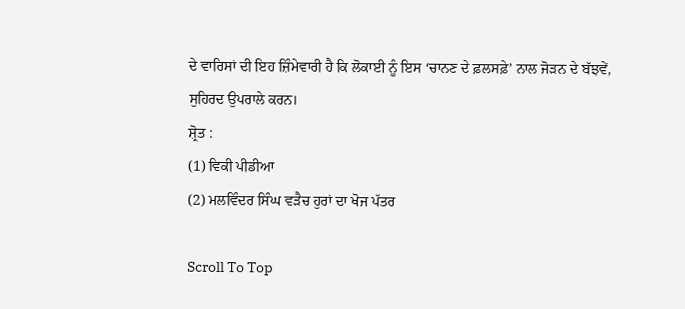ਦੇ ਵਾਰਿਸਾਂ ਦੀ ਇਹ ਜ਼ਿੰਮੇਵਾਰੀ ਹੈ ਕਿ ਲੋਕਾਈ ਨੂੰ ਇਸ ‘ਚਾਨਣ ਦੇ ਫ਼ਲਸਫ਼ੇ’ ਨਾਲ ਜੋੜਨ ਦੇ ਬੱਝਵੇਂ, ਸੁਹਿਰਦ ਉਪਰਾਲੇ ਕਰਨ।
ਸ਼੍ਰੋਤ :
(1) ਵਿਕੀ ਪੀਡੀਆ
(2) ਮਲਵਿੰਦਰ ਸਿੰਘ ਵੜੈਚ ਹੁਰਾਂ ਦਾ ਖੋਜ ਪੱਤਰ

Scroll To Top